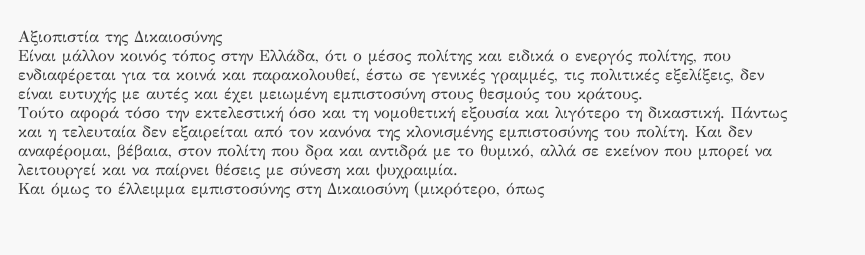Αξιοπιστία της Δικαιοσύνης
Είναι μάλλον κοινός τόπος στην Ελλάδα, ότι ο μέσος πολίτης και ειδικά ο ενεργός πολίτης, που ενδιαφέρεται για τα κοινά και παρακολουθεί, έστω σε γενικές γραμμές, τις πολιτικές εξελίξεις, δεν είναι ευτυχής με αυτές και έχει μειωμένη εμπιστοσύνη στους θεσμούς του κράτους.
Τούτο αφορά τόσο την εκτελεστική όσο και τη νομοθετική εξουσία και λιγότερο τη δικαστική. Πάντως και η τελευταία δεν εξαιρείται από τον κανόνα της κλονισμένης εμπιστοσύνης του πολίτη. Και δεν αναφέρομαι, βέβαια, στον πολίτη που δρα και αντιδρά με το θυμικό, αλλά σε εκείνον που μπορεί να λειτουργεί και να παίρνει θέσεις με σύνεση και ψυχραιμία.
Και όμως το έλλειμμα εμπιστοσύνης στη Δικαιοσύνη (μικρότερο, όπως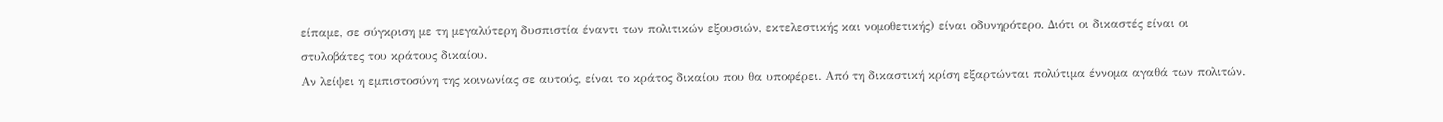είπαμε, σε σύγκριση με τη μεγαλύτερη δυσπιστία έναντι των πολιτικών εξουσιών, εκτελεστικής και νομοθετικής) είναι οδυνηρότερο. Διότι οι δικαστές είναι οι στυλοβάτες του κράτους δικαίου.
Αν λείψει η εμπιστοσύνη της κοινωνίας σε αυτούς, είναι το κράτος δικαίου που θα υποφέρει. Από τη δικαστική κρίση εξαρτώνται πολύτιμα έννομα αγαθά των πολιτών.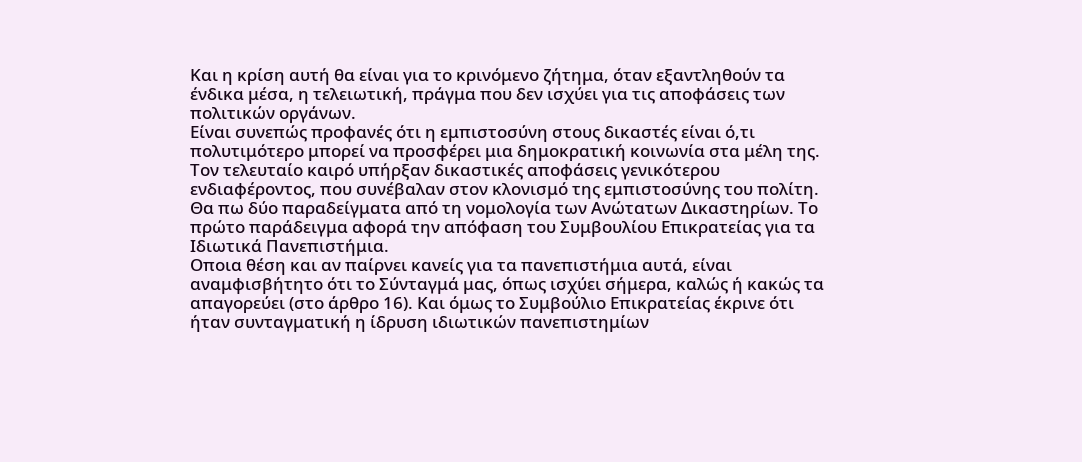Και η κρίση αυτή θα είναι για το κρινόμενο ζήτημα, όταν εξαντληθούν τα ένδικα μέσα, η τελειωτική, πράγμα που δεν ισχύει για τις αποφάσεις των πολιτικών οργάνων.
Είναι συνεπώς προφανές ότι η εμπιστοσύνη στους δικαστές είναι ό,τι πολυτιμότερο μπορεί να προσφέρει μια δημοκρατική κοινωνία στα μέλη της.
Τον τελευταίο καιρό υπήρξαν δικαστικές αποφάσεις γενικότερου ενδιαφέροντος, που συνέβαλαν στον κλονισμό της εμπιστοσύνης του πολίτη. Θα πω δύο παραδείγματα από τη νομολογία των Ανώτατων Δικαστηρίων. Το πρώτο παράδειγμα αφορά την απόφαση του Συμβουλίου Επικρατείας για τα Ιδιωτικά Πανεπιστήμια.
Οποια θέση και αν παίρνει κανείς για τα πανεπιστήμια αυτά, είναι αναμφισβήτητο ότι το Σύνταγμά μας, όπως ισχύει σήμερα, καλώς ή κακώς τα απαγορεύει (στο άρθρο 16). Και όμως το Συμβούλιο Επικρατείας έκρινε ότι ήταν συνταγματική η ίδρυση ιδιωτικών πανεπιστημίων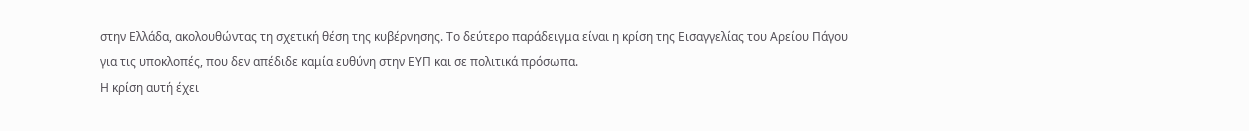στην Ελλάδα, ακολουθώντας τη σχετική θέση της κυβέρνησης. Το δεύτερο παράδειγμα είναι η κρίση της Εισαγγελίας του Αρείου Πάγου για τις υποκλοπές, που δεν απέδιδε καμία ευθύνη στην ΕΥΠ και σε πολιτικά πρόσωπα.
Η κρίση αυτή έχει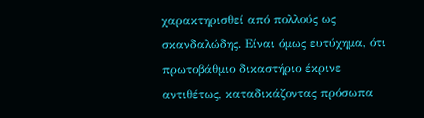χαρακτηρισθεί από πολλούς ως σκανδαλώδης. Είναι όμως ευτύχημα, ότι πρωτοβάθμιο δικαστήριο έκρινε αντιθέτως, καταδικάζοντας πρόσωπα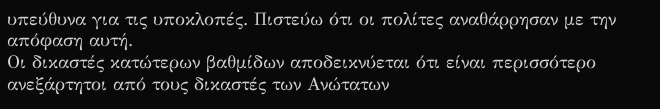υπεύθυνα για τις υποκλοπές. Πιστεύω ότι οι πολίτες αναθάρρησαν με την απόφαση αυτή.
Οι δικαστές κατώτερων βαθμίδων αποδεικνύεται ότι είναι περισσότερο ανεξάρτητοι από τους δικαστές των Ανώτατων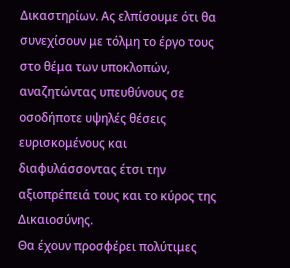Δικαστηρίων. Ας ελπίσουμε ότι θα συνεχίσουν με τόλμη το έργο τους στο θέμα των υποκλοπών, αναζητώντας υπευθύνους σε οσοδήποτε υψηλές θέσεις ευρισκομένους και διαφυλάσσοντας έτσι την αξιοπρέπειά τους και το κύρος της Δικαιοσύνης.
Θα έχουν προσφέρει πολύτιμες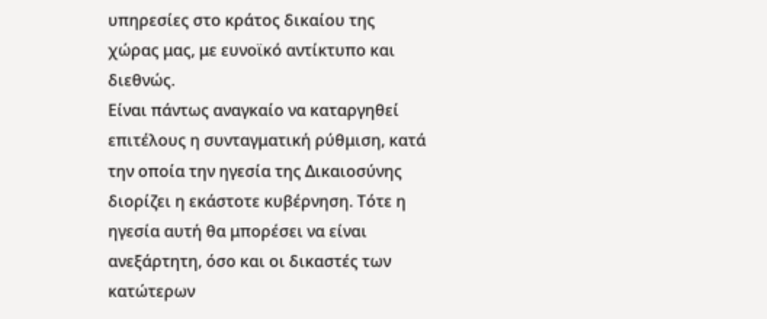υπηρεσίες στο κράτος δικαίου της χώρας μας, με ευνοϊκό αντίκτυπο και διεθνώς.
Είναι πάντως αναγκαίο να καταργηθεί επιτέλους η συνταγματική ρύθμιση, κατά την οποία την ηγεσία της Δικαιοσύνης διορίζει η εκάστοτε κυβέρνηση. Τότε η ηγεσία αυτή θα μπορέσει να είναι ανεξάρτητη, όσο και οι δικαστές των κατώτερων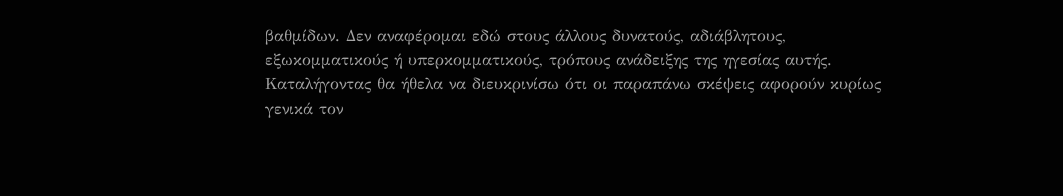βαθμίδων. Δεν αναφέρομαι εδώ στους άλλους δυνατούς, αδιάβλητους, εξωκομματικούς ή υπερκομματικούς, τρόπους ανάδειξης της ηγεσίας αυτής.
Καταλήγοντας θα ήθελα να διευκρινίσω ότι οι παραπάνω σκέψεις αφορούν κυρίως γενικά τον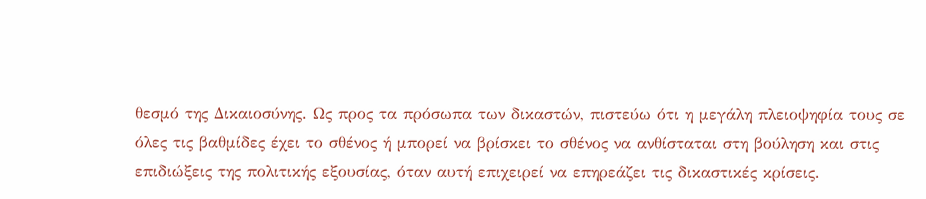θεσμό της Δικαιοσύνης. Ως προς τα πρόσωπα των δικαστών, πιστεύω ότι η μεγάλη πλειοψηφία τους σε όλες τις βαθμίδες έχει το σθένος ή μπορεί να βρίσκει το σθένος να ανθίσταται στη βούληση και στις επιδιώξεις της πολιτικής εξουσίας, όταν αυτή επιχειρεί να επηρεάζει τις δικαστικές κρίσεις.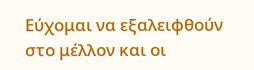Εύχομαι να εξαλειφθούν στο μέλλον και οι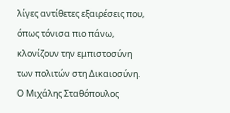λίγες αντίθετες εξαιρέσεις που, όπως τόνισα πιο πάνω, κλονίζουν την εμπιστοσύνη των πολιτών στη Δικαιοσύνη.
Ο Μιχάλης Σταθόπουλος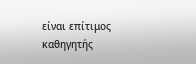είναι επίτιμος καθηγητής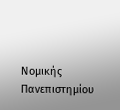Νομικής Πανεπιστημίου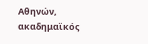Αθηνών, ακαδημαϊκός